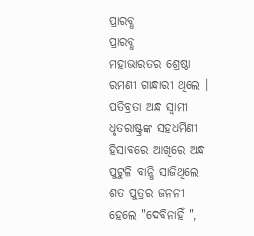ପ୍ରାରବ୍ଧ
ପ୍ରାରବ୍ଧ
ମହାଭାରତର ଶ୍ରେଷ୍ଠା ରମଣୀ ଗାନ୍ଧାରୀ ଥିଲେ । ପତିବ୍ରତା ଅନ୍ଧ ସ୍ୱାମୀ ଧୃତରାଷ୍ଟ୍ରଙ୍କ ସହଧର୍ମିଣୀ ହିସାବରେ ଆଖିରେ ଅନ୍ଧ ପୁଟୁଳି ବାନ୍ଧି ସାଜିଥିଲେ ଶତ ପୁତ୍ରର ଜନନୀ ହେଲେ "ଦେବିନାହିଁ ",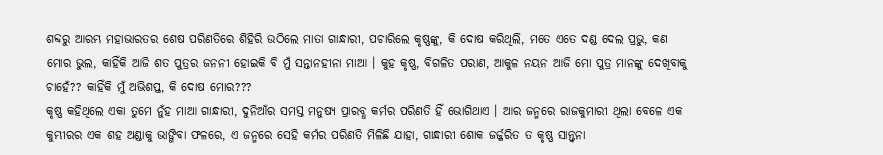ଶବ୍ଦରୁ ଆରମ୍ଭ ମହାଭାରତର ଶେଷ ପରିଣତିରେ ଶିହିରି ଉଠିଲେ ମାତା ଗାନ୍ଧାରୀ, ପଚାରିଲେ କୃଷ୍ଣଙ୍କୁ, କି ଦୋଷ କରିଥିଲି, ମତେ ଏତେ ଦଣ୍ଡ ଦେଲ ପ୍ରଭୁ, କଣ ମୋର ଭୁଲ, କାହିଁକି ଆଜି ଶତ ପୁତ୍ରର ଜନନୀ ହୋଇକି ବି ମୁଁ ସନ୍ତାନହୀନା ମାଆ । କୁହ କୃଷ୍ଣ, ବିଗଳିତ ପରାଣ, ଆକୁଳ ନୟନ ଆଜି ମୋ ପୁତ୍ର ମାନଙ୍କୁ ଦେଖିବାକୁ ଚାହେଁ?? କାହିଁକି ମୁଁ ଅଭିଶପ୍ତ, କି ଦୋଷ ମୋର???
କୃଷ୍ଣ କହିଥିଲେ ଏକା ତୁମେ ନୁଁହ ମାଆ ଗାନ୍ଧାରୀ, ଦୁନିଆଁର ସମସ୍ତ ମନୁଷ୍ୟ ପ୍ରାରବ୍ଧ କର୍ମର ପରିଣତି ହିଁ ଭୋଗିଥାଏ । ଆର ଜନ୍ମରେ ରାଜକୁମାରୀ ଥିଲା ବେଳେ ଏକ କୁମ୍ଭୀରର ଏକ ଶହ ଅଣ୍ଡାକୁ ଭାଙ୍ଗିବା ଫଳରେ, ଏ ଜନ୍ମରେ ସେହି କର୍ମର ପରିଣତି ମିଳିଛି ଯାହା, ଗାନ୍ଧାରୀ ଶୋକ ଜର୍ଜ୍ଜରିତ ତ କୃଷ୍ଣ ସାନ୍ତ୍ୱନା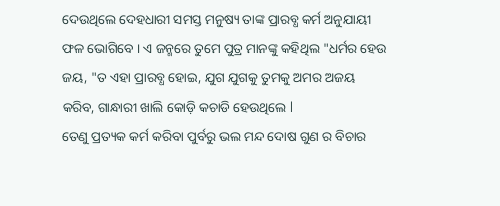ଦେଉଥିଲେ ଦେହଧାରୀ ସମସ୍ତ ମନୁଷ୍ୟ ତାଙ୍କ ପ୍ରାରବ୍ଧ କର୍ମ ଅନୁଯାୟୀ ଫଳ ଭୋଗିବେ । ଏ ଜନ୍ମରେ ତୁମେ ପୁତ୍ର ମାନଙ୍କୁ କହିଥିଲ "ଧର୍ମର ହେଉ ଜୟ, "ତ ଏହା ପ୍ରାରବ୍ଧ ହୋଇ, ଯୁଗ ଯୁଗକୁ ତୁମକୁ ଅମର ଅଜୟ କରିବ, ଗାନ୍ଧାରୀ ଖାଲି କୋଡ଼ି କଚାଡି ହେଉଥିଲେ l
ତେଣୁ ପ୍ରତ୍ୟକ କର୍ମ କରିବା ପୁର୍ବରୁ ଭଲ ମନ୍ଦ ଦୋଷ ଗୁଣ ର ବିଚାର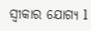ସ୍ୱୀକାର ଯୋଗ୍ୟ l